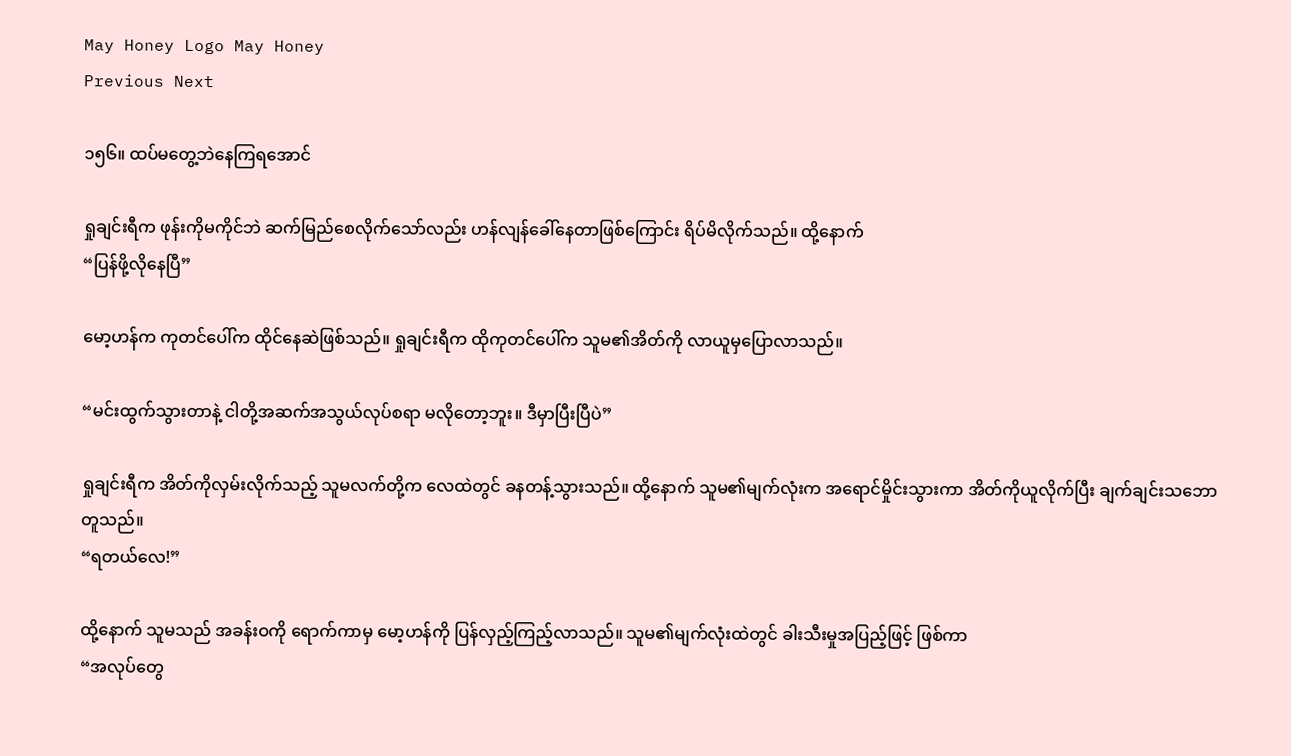May Honey Logo May Honey
Previous Next

၁၅၆။ ထပ်မတွေ့ဘဲနေကြရအောင်

ရှုချင်းရီက ဖုန်းကိုမကိုင်ဘဲ ဆက်မြည်စေလိုက်သော်လည်း ဟန်လျန်ခေါ်နေတာဖြစ်ကြောင်း ရိပ်မိလိုက်သည်။ ထို့နောက်
“ပြန်ဖို့လိုနေပြီ”

မော့ဟန်က ကုတင်ပေါ်က ထိုင်နေဆဲဖြစ်သည်။ ရှုချင်းရီက ထိုကုတင်ပေါ်က သူမ၏အိတ်ကို လာယူမှပြောလာသည်။

“မင်းထွက်သွားတာနဲ့ ငါတို့အဆက်အသွယ်လုပ်စရာ မလိုတော့ဘူး။ ဒီမှာပြီးပြီပဲ”

ရှုချင်းရီက အိတ်ကိုလှမ်းလိုက်သည့် သူမလက်တို့က လေထဲတွင် ခနတန့်သွားသည်။ ထို့နောက် သူမ၏မျက်လုံးက အရောင်မှိုင်းသွားကာ အိတ်ကိုယူလိုက်ပြီး ချက်ချင်းသဘောတူသည်။
“ရတယ်လေ!”

ထို့နောက် သူမသည် အခန်းဝကို ရောက်ကာမှ မော့ဟန်ကို ပြန်လှည့်ကြည့်လာသည်။ သူမ၏မျက်လုံးထဲတွင် ခါးသီးမှုအပြည့်ဖြင့် ဖြစ်ကာ
“အလုပ်တွေ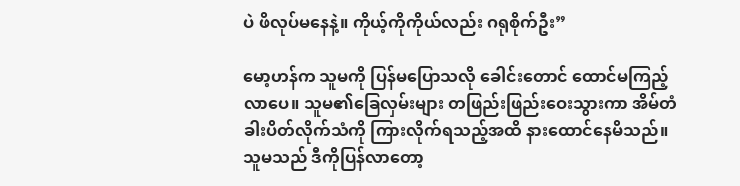ပဲ ဖိလုပ်မနေနဲ့။ ကိုယ့်ကိုကိုယ်လည်း ဂရုစိုက်ဦး”

မော့ဟန်က သူမကို ပြန်မပြောသလို ခေါင်းတောင် ထောင်မကြည့်လာပေ။ သူမ၏ခြေလှမ်းများ တဖြည်းဖြည်းဝေးသွားကာ အိမ်တံခါးပိတ်လိုက်သံကို ကြားလိုက်ရသည့်အထိ နားထောင်နေမိသည်။ သူမသည် ဒီကိုပြန်လာတော့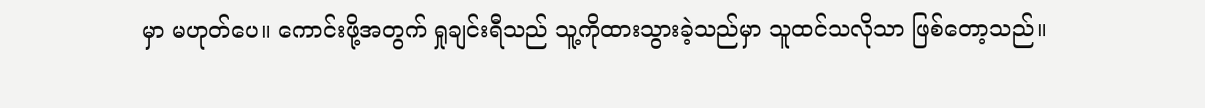မှာ မဟုတ်ပေ။ ကောင်းဖို့အတွက် ရှုချင်းရီသည် သူ့ကိုထားသွားခဲ့သည်မှာ သူထင်သလိုသာ ဖြစ်တော့သည်။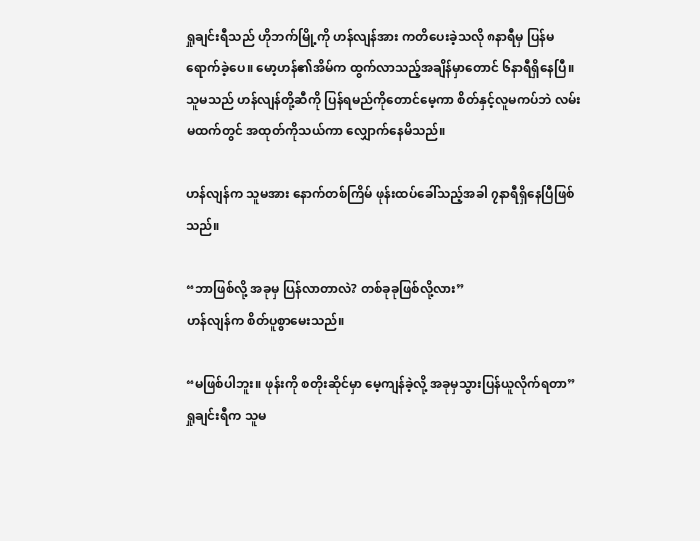ရှုချင်းရီသည် ဟိုဘက်မြို့ကို ဟန်လျန်အား ကတိပေးခဲ့သလို ၈နာရီမှ ပြန်မရောက်ခဲ့ပေ။ မော့ဟန်၏အိမ်က ထွက်လာသည့်အချိန်မှာတောင် ၆နာရီရှိနေပြီ။ သူမသည် ဟန်လျန်တို့ဆီကို ပြန်ရမည်ကိုတောင်မေ့ကာ စိတ်နှင့်လူမကပ်ဘဲ လမ်းမထက်တွင် အထုတ်ကိုသယ်ကာ လျှောက်နေမိသည်။

ဟန်လျန်က သူမအား နောက်တစ်ကြိမ် ဖုန်းထပ်ခေါ်သည့်အခါ ၇နာရီရှိနေပြီဖြစ်သည်။

“ဘာဖြစ်လို့ အခုမှ ပြန်လာတာလဲ? တစ်ခုခုဖြစ်လို့လား”
ဟန်လျန်က စိတ်ပူစွာမေးသည်။

“မဖြစ်ပါဘူး။ ဖုန်းကို စတိုးဆိုင်မှာ မေ့ကျန်ခဲ့လို့ အခုမှသွားပြန်ယူလိုက်ရတာ”
ရှုချင်းရီက သူမ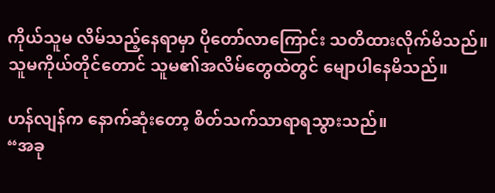ကိုယ်သူမ လိမ်သည့်နေရာမှာ ပိုတော်လာကြောင်း သတိထားလိုက်မိသည်။ သူမကိုယ်တိုင်တောင် သူမ၏အလိမ်တွေထဲတွင် မျောပါနေမိသည်။

ဟန်လျန်က နောက်ဆုံးတော့ စိတ်သက်သာရာရသွားသည်။
“အခု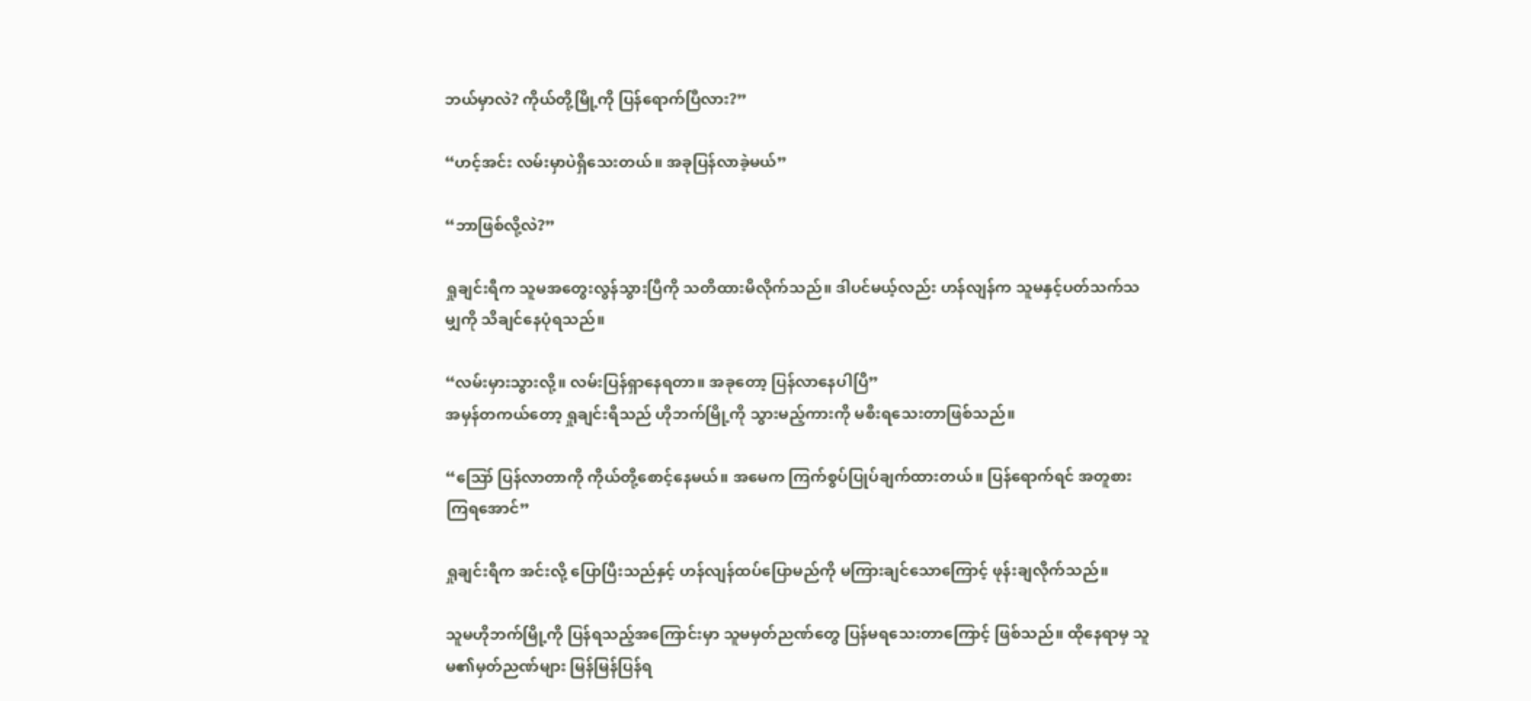ဘယ်မှာလဲ? ကိုယ်တို့မြို့ကို ပြန်ရောက်ပြီလား?”

“ဟင့်အင်း လမ်းမှာပဲရှိသေးတယ်။ အခုပြန်လာခဲ့မယ်”

“ဘာဖြစ်လို့လဲ?”

ရှုချင်းရီက သူမအတွေးလွန်သွားပြီကို သတိထားမိလိုက်သည်။ ဒါပင်မယ့်လည်း ဟန်လျန်က သူမနှင့်ပတ်သက်သမျှကို သိချင်နေပုံရသည်။

“လမ်းမှားသွားလို့။ လမ်းပြန်ရှာနေရတာ။ အခုတော့ ပြန်လာနေပါပြီ”
အမှန်တကယ်တော့ ရှုချင်းရီသည် ဟိုဘက်မြို့ကို သွားမည့်ကားကို မစီးရသေးတာဖြစ်သည်။

“ဪ ပြန်လာတာကို ကိုယ်တို့စောင့်နေမယ်။ အမေက ကြက်စွပ်ပြုပ်ချက်ထားတယ်။ ပြန်ရောက်ရင် အတူစားကြရအောင်”

ရှုချင်းရီက အင်းလို့ ပြောပြီးသည်နှင့် ဟန်လျန်ထပ်ပြောမည်ကို မကြားချင်သောကြောင့် ဖုန်းချလိုက်သည်။

သူမဟိုဘက်မြို့ကို ပြန်ရသည့်အကြောင်းမှာ သူမမှတ်ညဏ်တွေ ပြန်မရသေးတာကြောင့် ဖြစ်သည်။ ထိုနေရာမှ သူမ၏မှတ်ညဏ်များ မြန်မြန်ပြန်ရ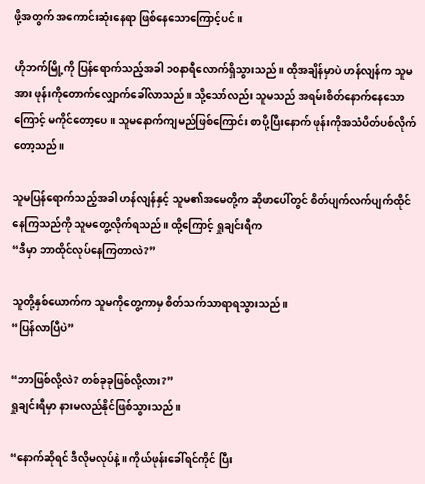ဖို့အတွက် အကောင်းဆုံးနေရာ ဖြစ်နေသောကြောင့်ပင်။

ဟိုဘက်မြို့ကို ပြန်ရောက်သည့်အခါ ၁၀နာရီလောက်ရှိသွားသည်။ ထိုအချိန်မှာပဲ ဟန်လျန်က သူမအား ဖုန်းကိုတောက်လျှောက်ခေါ်လာသည်။ သို့သော်လည်း သူမသည် အရမ်းစိတ်နောက်နေသောကြောင့် မကိုင်တော့ပေ။ သူမနောက်ကျမည်ဖြစ်ကြောင်း စာပို့ပြီးနောက် ဖုန်းကိုအသံပိတ်ပစ်လိုက်တော့သည်။

သူမပြန်ရောက်သည့်အခါ ဟန်လျန်နှင့် သူမ၏အမေတို့က ဆိုဖာပေါ်တွင် စိတ်ပျက်လက်ပျက်ထိုင်နေကြသည်ကို သူမတွေ့လိုက်ရသည်။ ထို့ကြောင့် ရှုချင်းရီက
“ဒီမှာ ဘာထိုင်လုပ်နေကြတာလဲ?”

သူတို့နှစ်ယောက်က သူမကိုတွေ့ကာမှ စိတ်သက်သာရာရသွားသည်။
“ပြန်လာပြီပဲ”

“ဘာဖြစ်လို့လဲ? တစ်ခုခုဖြစ်လို့လား?”
ရှုချင်းရီမှာ နားမလည်နိုင်ဖြစ်သွားသည်။

“နောက်ဆိုရင် ဒီလိုမလုပ်နဲ့။ ကိုယ်ဖုန်းခေါ်ရင်ကိုင် ပြီး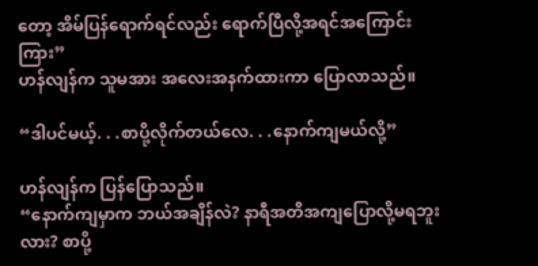တော့ အိမ်ပြန်ရောက်ရင်လည်း ရောက်ပြီလို့အရင်အကြောင်းကြား”
ဟန်လျန်က သူမအား အလေးအနက်ထားကာ ပြောလာသည်။

“ဒါပင်မယ့်. . .စာပို့လိုက်တယ်လေ. . .နောက်ကျမယ်လို့”

ဟန်လျန်က ပြန်ပြောသည်။
“နောက်ကျမှာက ဘယ်အချိန်လဲ? နာရီအတိအကျပြောလို့မရဘူးလား? စာပို့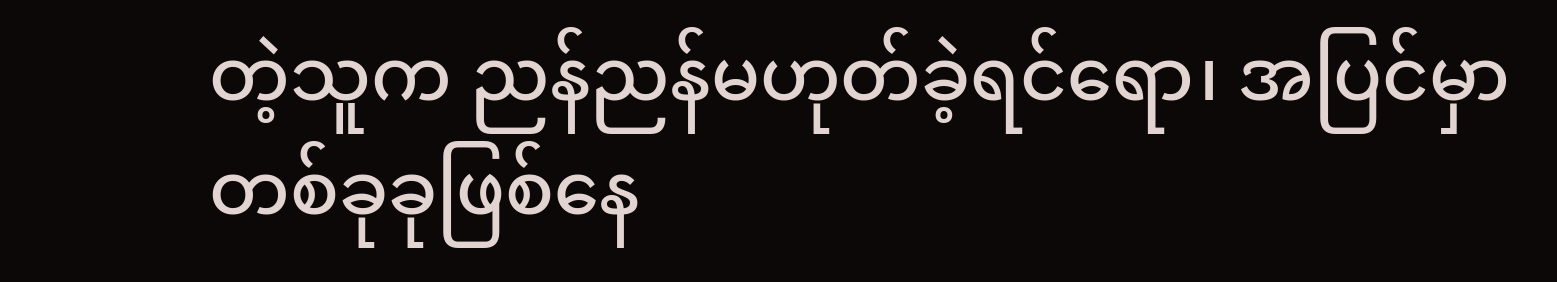တဲ့သူက ညန်ညန်မဟုတ်ခဲ့ရင်ရော၊ အပြင်မှာတစ်ခုခုဖြစ်နေ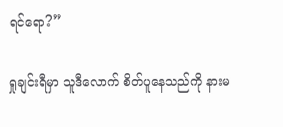ရင်ရော?”

ရှုချင်းရီမှာ သူဒီလောက် စိတ်ပူနေသည်ကို နားမ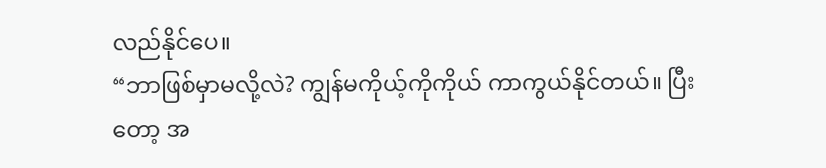လည်နိုင်ပေ။
“ဘာဖြစ်မှာမလို့လဲ? ကျွန်မကိုယ့်ကိုကိုယ် ကာကွယ်နိုင်တယ်။ ပြီးတော့ အ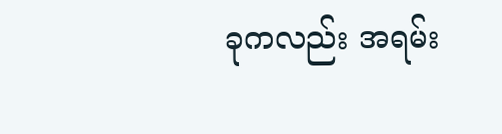ခုကလည်း အရမ်း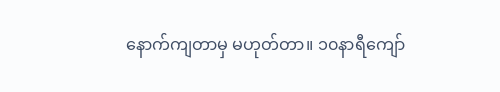နောက်ကျတာမှ မဟုတ်တာ။ ၁၀နာရီကျော်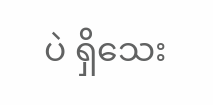ပဲ ရှိသေး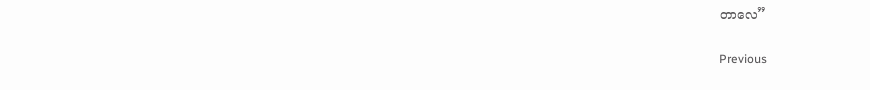တာလေ”

Previous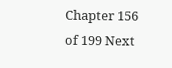Chapter 156 of 199 Next